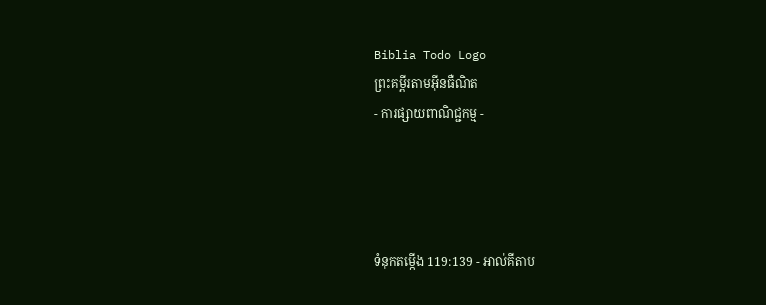Biblia Todo Logo
ព្រះគម្ពីរតាមអ៊ីនធឺណិត
- ការផ្សាយពាណិជ្ជកម្ម -




ទំនុកតម្កើង 119:139 - អាល់គីតាប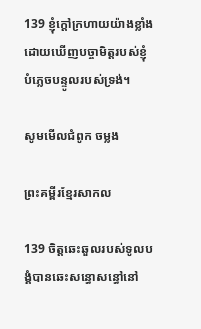139 ខ្ញុំក្ដៅក្រហាយយ៉ាងខ្លាំង ដោយឃើញបច្ចា‌មិត្តរបស់ខ្ញុំ បំភ្លេចបន្ទូលរបស់ទ្រង់។

សូមមើលជំពូក ចម្លង

ព្រះគម្ពីរខ្មែរសាកល

139 ចិត្តឆេះឆួលរបស់ទូលបង្គំបានឆេះសន្ធោសន្ធៅនៅ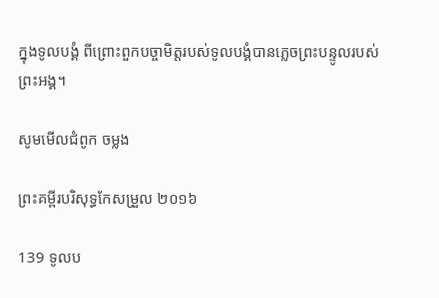ក្នុងទូលបង្គំ ពីព្រោះពួកបច្ចាមិត្តរបស់ទូលបង្គំបានភ្លេចព្រះបន្ទូលរបស់ព្រះអង្គ។

សូមមើលជំពូក ចម្លង

ព្រះគម្ពីរបរិសុទ្ធកែសម្រួល ២០១៦

139 ទូល‌ប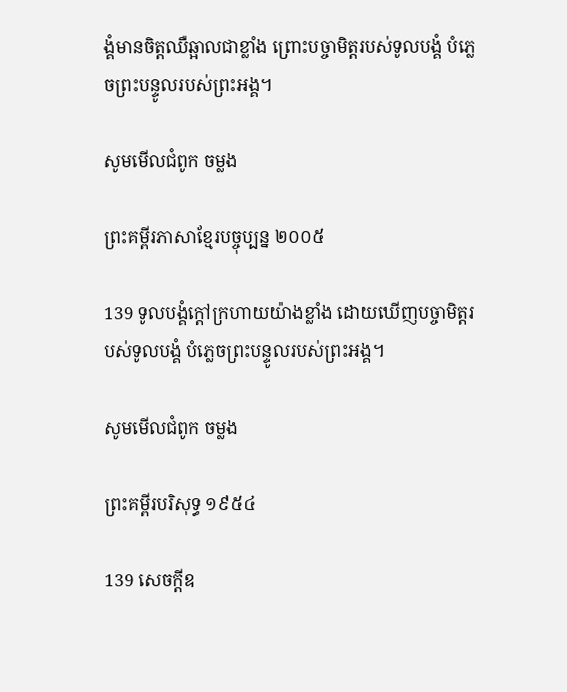ង្គំមានចិត្តឈឺឆ្អាលជាខ្លាំង ព្រោះបច្ចា‌មិត្តរបស់ទូល‌បង្គំ បំភ្លេចព្រះ‌បន្ទូលរបស់ព្រះ‌អង្គ។

សូមមើលជំពូក ចម្លង

ព្រះគម្ពីរភាសាខ្មែរបច្ចុប្បន្ន ២០០៥

139 ទូលបង្គំក្ដៅក្រហាយយ៉ាងខ្លាំង ដោយឃើញបច្ចា‌មិត្តរបស់ទូលបង្គំ បំភ្លេចព្រះ‌បន្ទូលរបស់ព្រះអង្គ។

សូមមើលជំពូក ចម្លង

ព្រះគម្ពីរបរិសុទ្ធ ១៩៥៤

139 សេចក្ដីឧ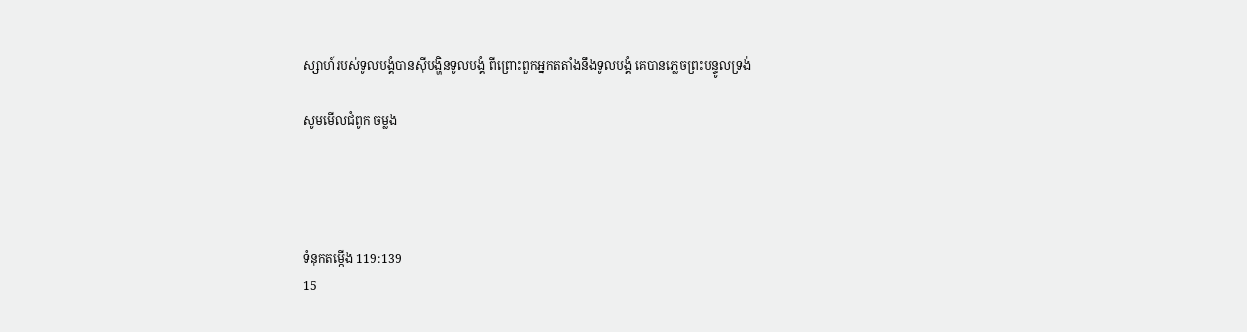ស្សាហ៍របស់ទូលបង្គំបានស៊ីបង្ហិនទូលបង្គំ ពីព្រោះពួកអ្នកតតាំងនឹងទូលបង្គំ គេបានភ្លេចព្រះ‌បន្ទូលទ្រង់

សូមមើលជំពូក ចម្លង




ទំនុកតម្កើង 119:139
15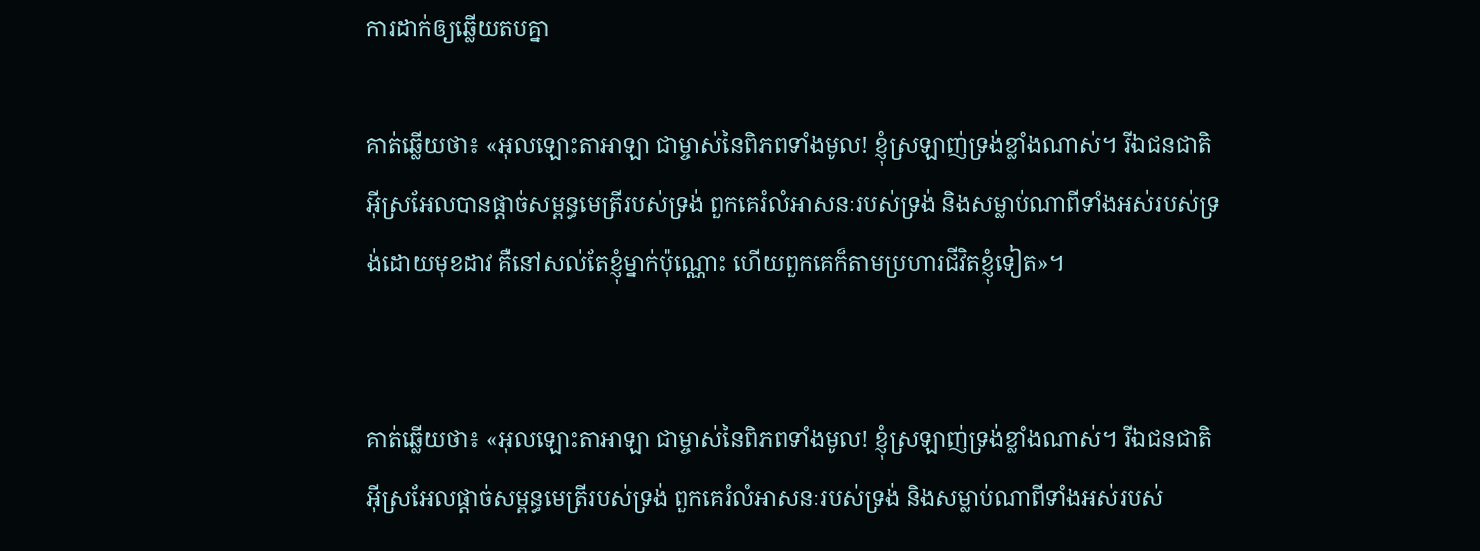ការដាក់ឲ្យឆ្លើយតបគ្នា

គាត់ឆ្លើយថា៖ «អុលឡោះ‌តាអាឡា ជាម្ចាស់នៃពិភពទាំងមូល! ខ្ញុំស្រឡាញ់ទ្រង់ខ្លាំងណាស់។ រីឯជន‌ជាតិអ៊ីស្រ‌អែលបានផ្តាច់សម្ពន្ធ‌មេត្រីរបស់ទ្រង់ ពួកគេរំលំអាសនៈរបស់ទ្រង់ និងសម្លាប់ណាពីទាំងអស់របស់ទ្រង់ដោយមុខដាវ គឺនៅសល់តែខ្ញុំម្នាក់ប៉ុណ្ណោះ ហើយពួកគេក៏តាមប្រហារជីវិតខ្ញុំទៀត»។


គាត់ឆ្លើយថា៖ «អុលឡោះ‌តាអាឡា ជាម្ចាស់នៃពិភពទាំងមូល! ខ្ញុំស្រឡាញ់ទ្រង់ខ្លាំងណាស់។ រីឯជន‌ជាតិអ៊ីស្រ‌អែលផ្តាច់សម្ពន្ធ‌មេត្រីរបស់ទ្រង់ ពួកគេរំលំអាសនៈរបស់ទ្រង់ និងសម្លាប់ណាពីទាំងអស់របស់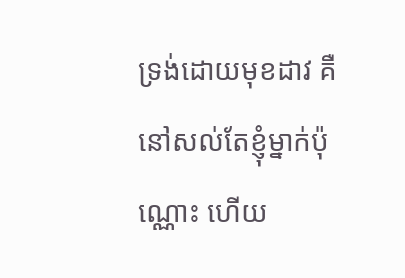ទ្រង់ដោយមុខដាវ គឺនៅសល់តែខ្ញុំម្នាក់ប៉ុណ្ណោះ ហើយ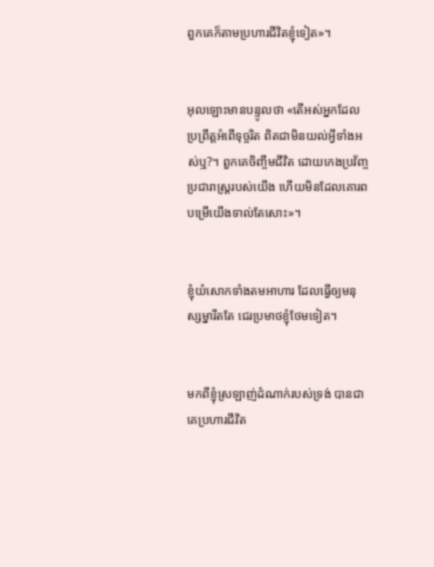ពួកគេក៏តាមប្រហារជីវិតខ្ញុំទៀត»។


អុលឡោះមានបន្ទូលថា «តើអស់អ្នកដែលប្រព្រឹត្តអំពើទុច្ចរិត ពិតជាមិនយល់អ្វីទាំងអស់ឬ?។ ពួកគេចិញ្ចឹមជីវិត ដោយកេង‌ប្រវ័ញ្ចប្រជា‌រាស្ដ្ររបស់យើង ហើយមិនដែលគោរពបម្រើយើងទាល់តែសោះ»។


ខ្ញុំយំសោកទាំងតមអាហារ ដែលធ្វើឲ្យមនុស្ស‌ម្នារឹតតែ ជេរប្រមាថខ្ញុំថែមទៀត។


មកពីខ្ញុំស្រឡាញ់ដំណាក់របស់ទ្រង់ បានជាគេប្រហារជីវិត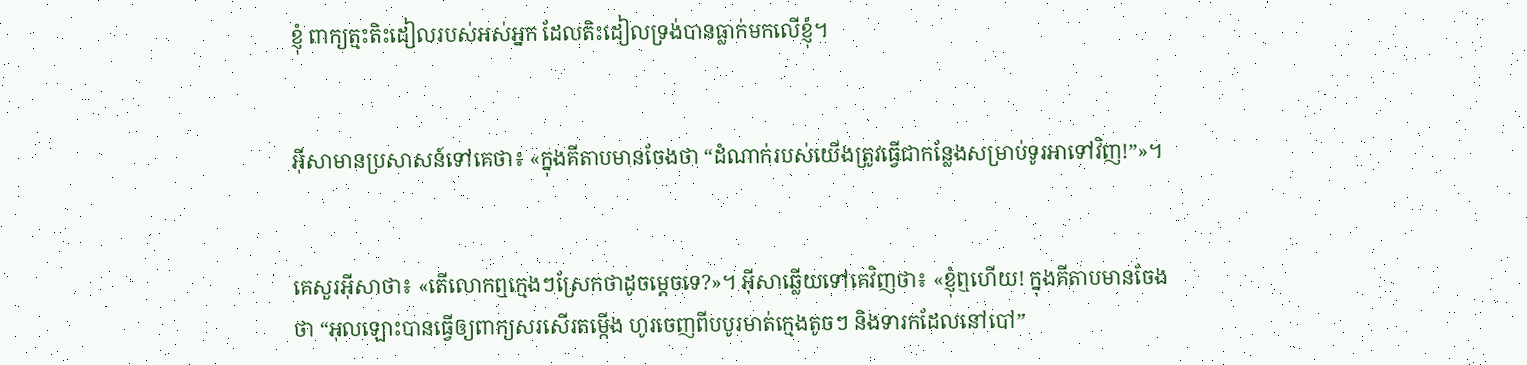ខ្ញុំ ពាក្យត្មះ‌តិះ‌ដៀលរបស់អស់អ្នក ដែលតិះ‌ដៀលទ្រង់បានធ្លាក់មកលើខ្ញុំ។


អ៊ីសាមានប្រសាសន៍ទៅគេថា៖ «ក្នុងគីតាបមានចែងថា “ដំណាក់របស់យើងត្រូវធ្វើជាកន្លែងសម្រាប់ទូរអាទៅវិញ!”»។


គេសួរអ៊ីសាថា៖ «តើលោកឮក្មេងៗស្រែកថាដូចម្ដេចទេ?»។ អ៊ីសាឆ្លើយទៅគេវិញថា៖ «ខ្ញុំឮហើយ! ក្នុងគីតាបមានចែងថា “អុលឡោះបានធ្វើឲ្យពាក្យសរ‌សើរតម្កើង ហូរចេញពីបបូរមាត់ក្មេងតូចៗ និងទារកដែលនៅបៅ”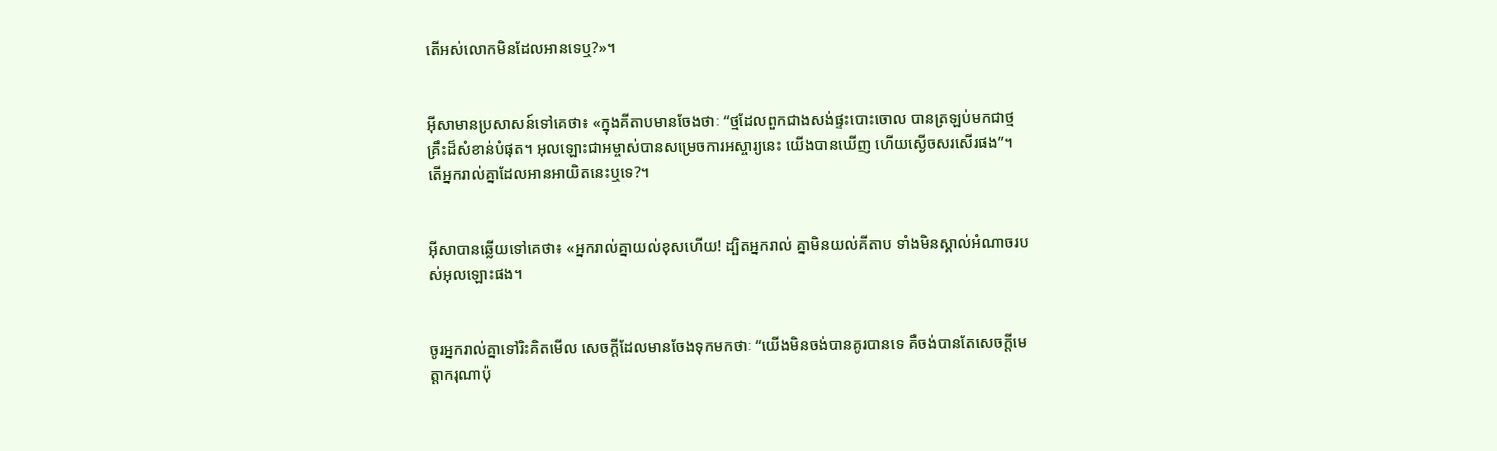តើអស់លោកមិនដែលអានទេឬ?»។


អ៊ីសាមានប្រសាសន៍ទៅគេថា៖ «ក្នុងគីតាបមានចែងថាៈ “ថ្មដែលពួកជាងសង់ផ្ទះបោះចោល បានត្រឡប់មកជាថ្មគ្រឹះដ៏សំខាន់បំផុត។ អុលឡោះ‌ជាអម្ចាស់បានសម្រេចការអស្ចារ្យនេះ យើងបានឃើញ ហើយស្ងើចសរ‌សើរផង”។ តើអ្នករាល់គ្នាដែលអានអាយិតនេះឬទេ?។


អ៊ីសាបានឆ្លើយទៅគេថា៖ «អ្នករាល់គ្នាយល់ខុសហើយ! ដ្បិតអ្នករាល់ គ្នាមិនយល់គីតាប ទាំងមិនស្គាល់អំណាចរបស់អុលឡោះផង។


ចូរអ្នករាល់គ្នាទៅរិះ‌គិតមើល សេចក្ដីដែលមានចែងទុកមកថាៈ “យើងមិនចង់បានគូរបានទេ គឺចង់បានតែសេចក្ដីមេត្ដា‌ករុណាប៉ុ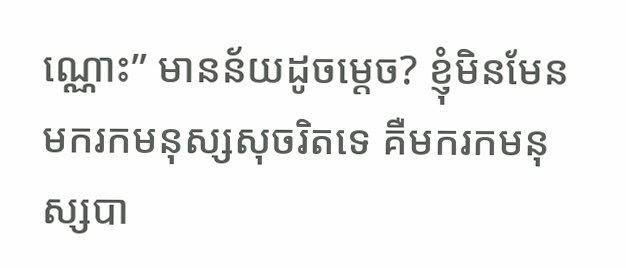ណ្ណោះ” មានន័យដូចម្ដេច? ខ្ញុំមិនមែនមករកមនុស្សសុចរិតទេ គឺមករកមនុស្សបា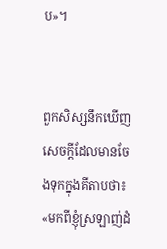ប»។


ពួកសិស្សនឹកឃើញសេចក្ដីដែលមានចែងទុកក្នុងគីតាបថា៖ «មកពីខ្ញុំស្រឡាញ់ដំ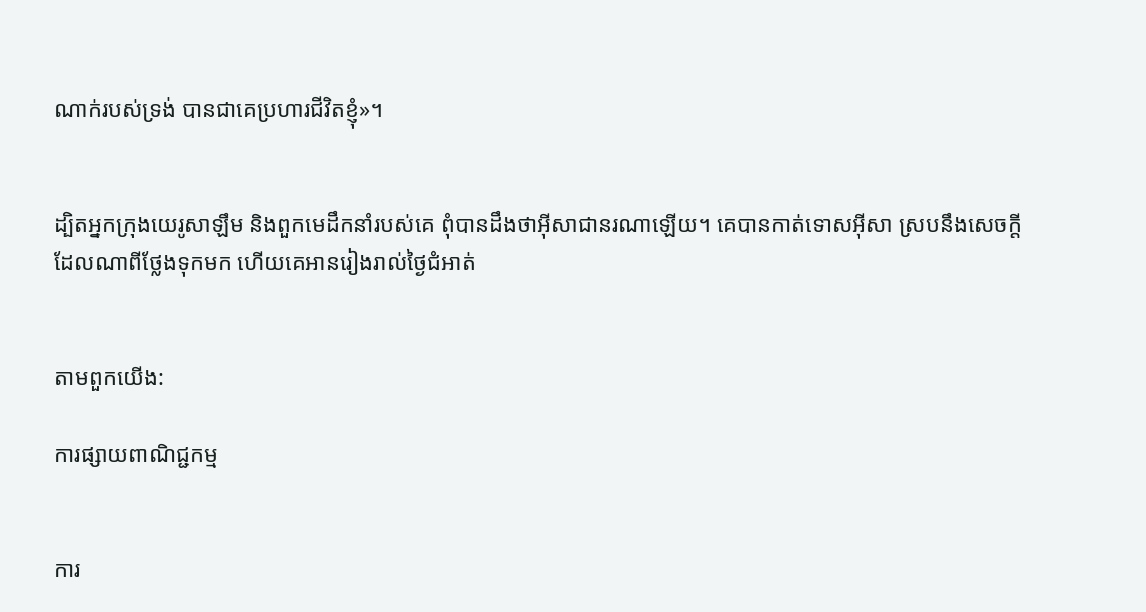ណាក់របស់ទ្រង់ បានជាគេប្រហារជីវិតខ្ញុំ»។


ដ្បិតអ្នកក្រុងយេរូ‌សាឡឹម និងពួកមេដឹកនាំរបស់គេ ពុំបានដឹងថាអ៊ីសាជានរណាឡើយ។ គេបានកាត់ទោសអ៊ីសា ស្របនឹងសេចក្ដីដែលណាពីថ្លែងទុកមក ហើយគេអានរៀងរាល់ថ្ងៃជំអាត់


តាមពួកយើង:

ការផ្សាយពាណិជ្ជកម្ម


ការ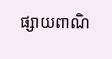ផ្សាយពាណិ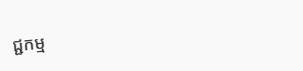ជ្ជកម្ម